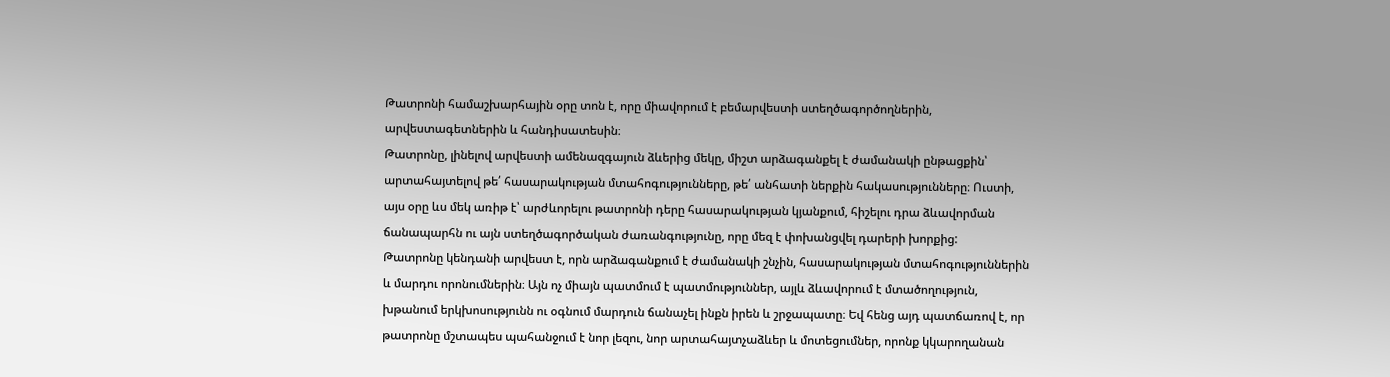Թատրոնի համաշխարհային օրը տոն է, որը միավորում է բեմարվեստի ստեղծագործողներին, արվեստագետներին և հանդիսատեսին։
Թատրոնը, լինելով արվեստի ամենազգայուն ձևերից մեկը, միշտ արձագանքել է ժամանակի ընթացքին՝ արտահայտելով թե՛ հասարակության մտահոգությունները, թե՛ անհատի ներքին հակասությունները։ Ուստի, այս օրը ևս մեկ առիթ է՝ արժևորելու թատրոնի դերը հասարակության կյանքում, հիշելու դրա ձևավորման ճանապարհն ու այն ստեղծագործական ժառանգությունը, որը մեզ է փոխանցվել դարերի խորքից:
Թատրոնը կենդանի արվեստ է, որն արձագանքում է ժամանակի շնչին, հասարակության մտահոգություններին և մարդու որոնումներին։ Այն ոչ միայն պատմում է պատմություններ, այլև ձևավորում է մտածողություն, խթանում երկխոսությունն ու օգնում մարդուն ճանաչել ինքն իրեն և շրջապատը։ Եվ հենց այդ պատճառով է, որ թատրոնը մշտապես պահանջում է նոր լեզու, նոր արտահայտչաձևեր և մոտեցումներ, որոնք կկարողանան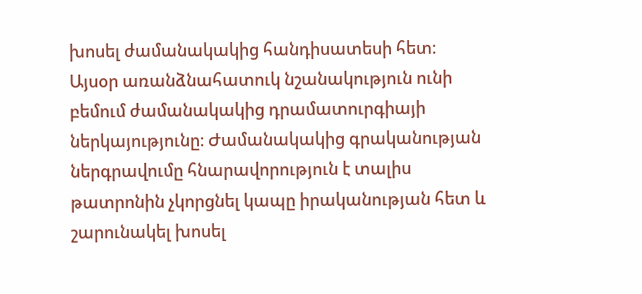խոսել ժամանակակից հանդիսատեսի հետ։
Այսօր առանձնահատուկ նշանակություն ունի բեմում ժամանակակից դրամատուրգիայի ներկայությունը։ Ժամանակակից գրականության ներգրավումը հնարավորություն է տալիս թատրոնին չկորցնել կապը իրականության հետ և շարունակել խոսել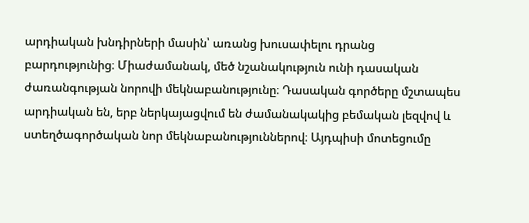արդիական խնդիրների մասին՝ առանց խուսափելու դրանց բարդությունից։ Միաժամանակ, մեծ նշանակություն ունի դասական ժառանգության նորովի մեկնաբանությունը։ Դասական գործերը մշտապես արդիական են, երբ ներկայացվում են ժամանակակից բեմական լեզվով և ստեղծագործական նոր մեկնաբանություններով։ Այդպիսի մոտեցումը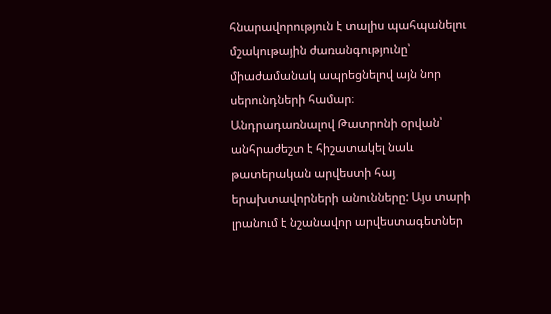հնարավորություն է տալիս պահպանելու մշակութային ժառանգությունը՝ միաժամանակ ապրեցնելով այն նոր սերունդների համար։
Անդրադառնալով Թատրոնի օրվան՝ անհրաժեշտ է հիշատակել նաև թատերական արվեստի հայ երախտավորների անունները: Այս տարի լրանում է նշանավոր արվեստագետներ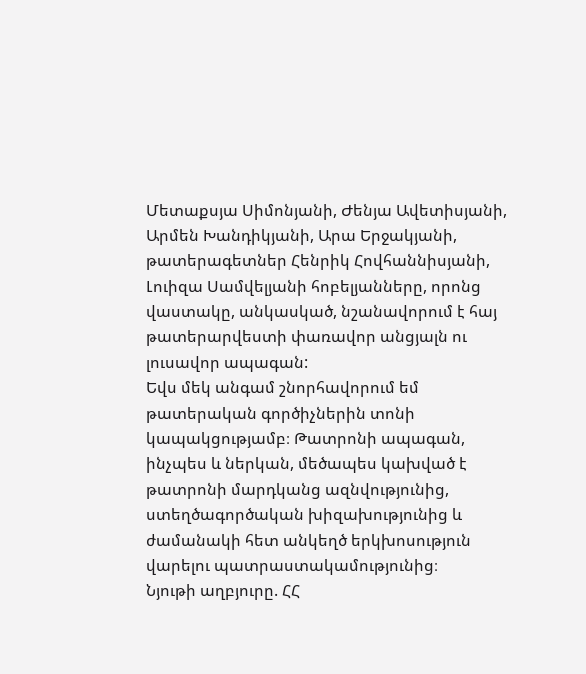Մետաքսյա Սիմոնյանի, Ժենյա Ավետիսյանի, Արմեն Խանդիկյանի, Արա Երջակյանի, թատերագետներ Հենրիկ Հովհաննիսյանի, Լուիզա Սամվելյանի հոբելյանները, որոնց վաստակը, անկասկած, նշանավորում է հայ թատերարվեստի փառավոր անցյալն ու լուսավոր ապագան:
Եվս մեկ անգամ շնորհավորում եմ թատերական գործիչներին տոնի կապակցությամբ։ Թատրոնի ապագան, ինչպես և ներկան, մեծապես կախված է թատրոնի մարդկանց ազնվությունից, ստեղծագործական խիզախությունից և ժամանակի հետ անկեղծ երկխոսություն վարելու պատրաստակամությունից։
Նյութի աղբյուրը. ՀՀ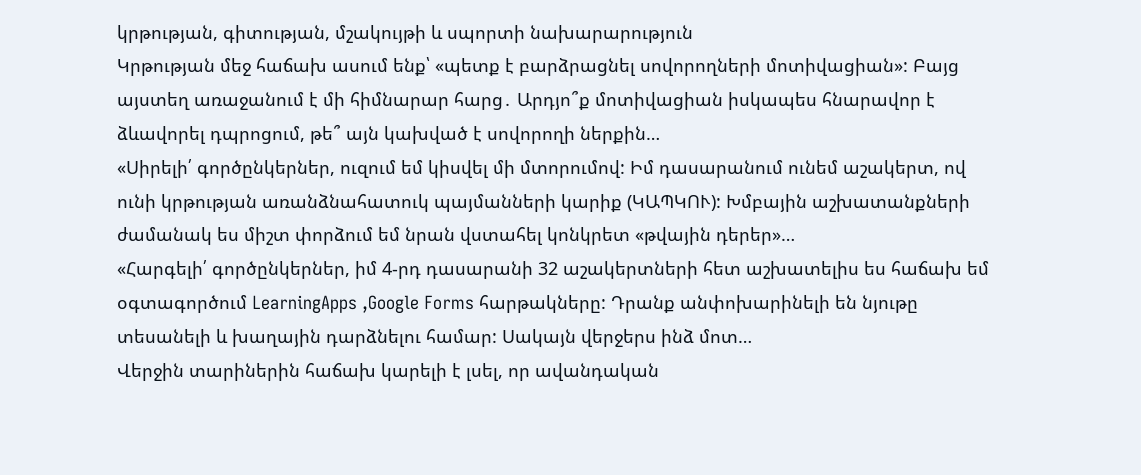կրթության, գիտության, մշակույթի և սպորտի նախարարություն
Կրթության մեջ հաճախ ասում ենք՝ «պետք է բարձրացնել սովորողների մոտիվացիան»: Բայց այստեղ առաջանում է մի հիմնարար հարց․ Արդյո՞ք մոտիվացիան իսկապես հնարավոր է ձևավորել դպրոցում, թե՞ այն կախված է սովորողի ներքին…
«Սիրելի՛ գործընկերներ, ուզում եմ կիսվել մի մտորումով: Իմ դասարանում ունեմ աշակերտ, ով ունի կրթության առանձնահատուկ պայմանների կարիք (ԿԱՊԿՈՒ): Խմբային աշխատանքների ժամանակ ես միշտ փորձում եմ նրան վստահել կոնկրետ «թվային դերեր»…
«Հարգելի՛ գործընկերներ, իմ 4-րդ դասարանի 32 աշակերտների հետ աշխատելիս ես հաճախ եմ օգտագործում LearningApps ,Google Forms հարթակները: Դրանք անփոխարինելի են նյութը տեսանելի և խաղային դարձնելու համար: Սակայն վերջերս ինձ մոտ…
Վերջին տարիներին հաճախ կարելի է լսել, որ ավանդական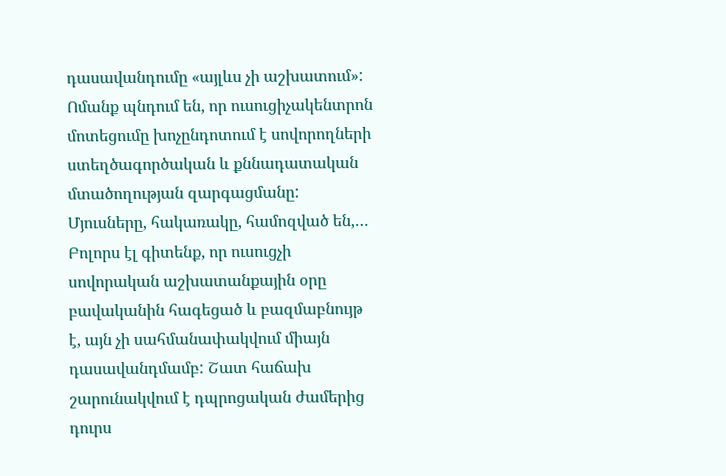դասավանդումը «այլևս չի աշխատում»: Ոմանք պնդում են, որ ուսուցիչակենտրոն մոտեցումը խոչընդոտում է սովորողների ստեղծագործական և քննադատական մտածողության զարգացմանը: Մյուսները, հակառակը, համոզված են,…
Բոլորս էլ գիտենք, որ ուսուցչի սովորական աշխատանքային օրը բավականին հագեցած և բազմաբնույթ է, այն չի սահմանափակվում միայն դասավանդմամբ: Շատ հաճախ շարունակվում է դպրոցական ժամերից դուրս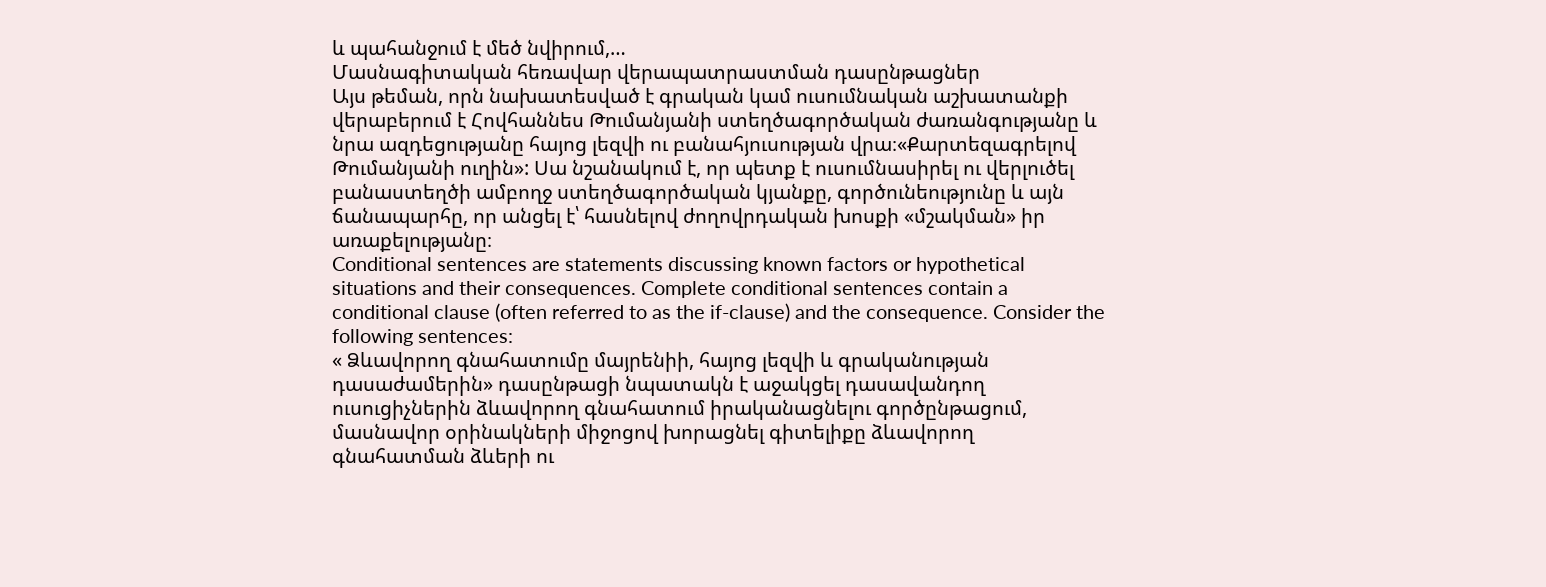և պահանջում է մեծ նվիրում,…
Մասնագիտական հեռավար վերապատրաստման դասընթացներ
Այս թեման, որն նախատեսված է գրական կամ ուսումնական աշխատանքի վերաբերում է Հովհաննես Թումանյանի ստեղծագործական ժառանգությանը և նրա ազդեցությանը հայոց լեզվի ու բանահյուսության վրա։«Քարտեզագրելով Թումանյանի ուղին»: Սա նշանակում է, որ պետք է ուսումնասիրել ու վերլուծել բանաստեղծի ամբողջ ստեղծագործական կյանքը, գործունեությունը և այն ճանապարհը, որ անցել է՝ հասնելով ժողովրդական խոսքի «մշակման» իր առաքելությանը։
Conditional sentences are statements discussing known factors or hypothetical situations and their consequences. Complete conditional sentences contain a conditional clause (often referred to as the if-clause) and the consequence. Consider the following sentences:
« Ձևավորող գնահատումը մայրենիի, հայոց լեզվի և գրականության դասաժամերին» դասընթացի նպատակն է աջակցել դասավանդող ուսուցիչներին ձևավորող գնահատում իրականացնելու գործընթացում, մասնավոր օրինակների միջոցով խորացնել գիտելիքը ձևավորող գնահատման ձևերի ու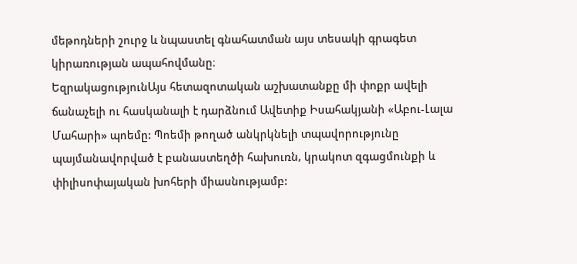մեթոդների շուրջ և նպաստել գնահատման այս տեսակի գրագետ կիրառության ապահովմանը։
ԵզրակացությունԱյս հետազոտական աշխատանքը մի փոքր ավելի ճանաչելի ու հասկանալի է դարձնում Ավետիք Իսահակյանի «Աբու-Լալա Մահարի» պոեմը: Պոեմի թողած անկրկնելի տպավորությունը պայմանավորված է բանաստեղծի հախուռն, կրակոտ զգացմունքի և փիլիսոփայական խոհերի միասնությամբ: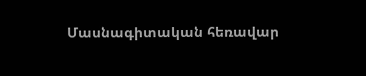Մասնագիտական հեռավար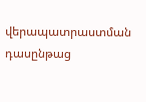վերապատրաստման դասընթաց